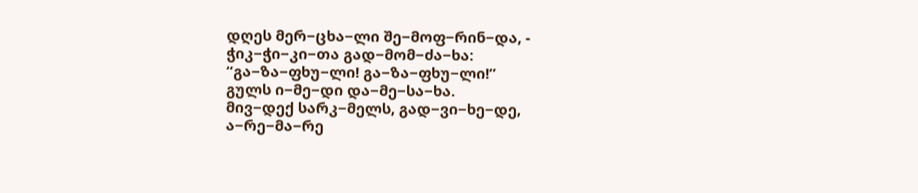დღეს მერ−ცხა−ლი შე−მოფ−რინ−და, -
ჭიკ−ჭი−კი−თა გად−მომ−ძა−ხა:
“გა−ზა−ფხუ−ლი! გა−ზა−ფხუ−ლი!”
გულს ი−მე−დი და−მე−სა−ხა.
მივ−დექ სარკ−მელს, გად−ვი−ხე−დე,
ა−რე−მა−რე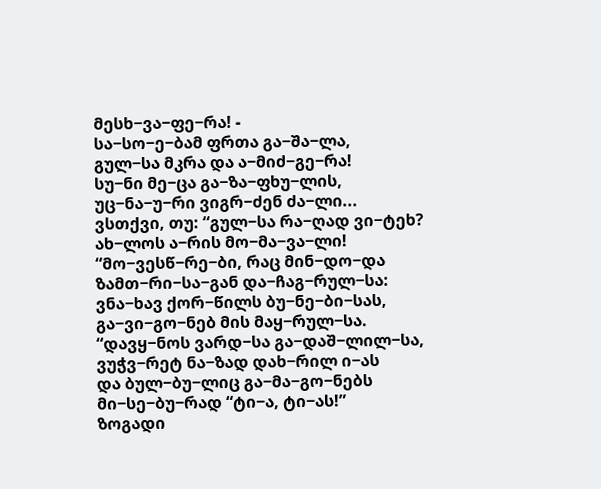მესხ−ვა−ფე−რა! -
სა−სო−ე−ბამ ფრთა გა−შა−ლა,
გულ−სა მკრა და ა−მიძ−გე−რა!
სუ−ნი მე−ცა გა−ზა−ფხუ−ლის,
უც−ნა−უ−რი ვიგრ−ძენ ძა−ლი...
ვსთქვი, თუ: “გულ−სა რა−ღად ვი−ტეხ?
ახ−ლოს ა−რის მო−მა−ვა−ლი!
“მო−ვესწ−რე−ბი, რაც მინ−დო−და
ზამთ−რი−სა−გან და−ჩაგ−რულ−სა:
ვნა−ხავ ქორ−წილს ბუ−ნე−ბი−სას,
გა−ვი−გო−ნებ მის მაყ−რულ−სა.
“დავყ−ნოს ვარდ−სა გა−დაშ−ლილ−სა,
ვუჭვ−რეტ ნა−ზად დახ−რილ ი−ას
და ბულ−ბუ−ლიც გა−მა−გო−ნებს
მი−სე−ბუ−რად “ტი−ა, ტი−ას!”
ზოგადი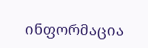ინფორმაცია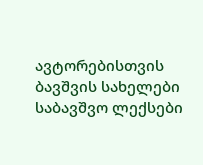ავტორებისთვის
ბავშვის სახელები
საბავშვო ლექსები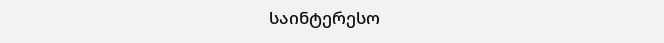საინტერესო